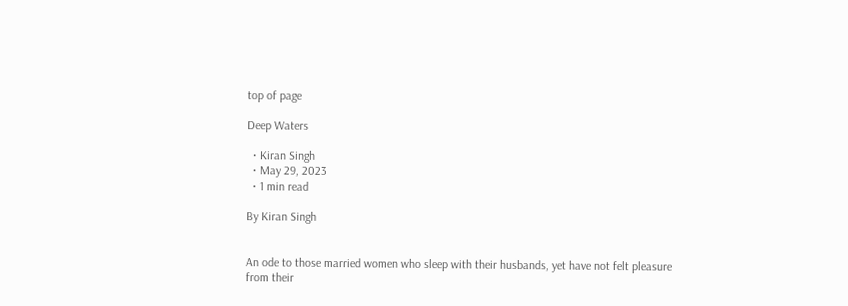top of page

Deep Waters

  • Kiran Singh
  • May 29, 2023
  • 1 min read

By Kiran Singh


An ode to those married women who sleep with their husbands, yet have not felt pleasure from their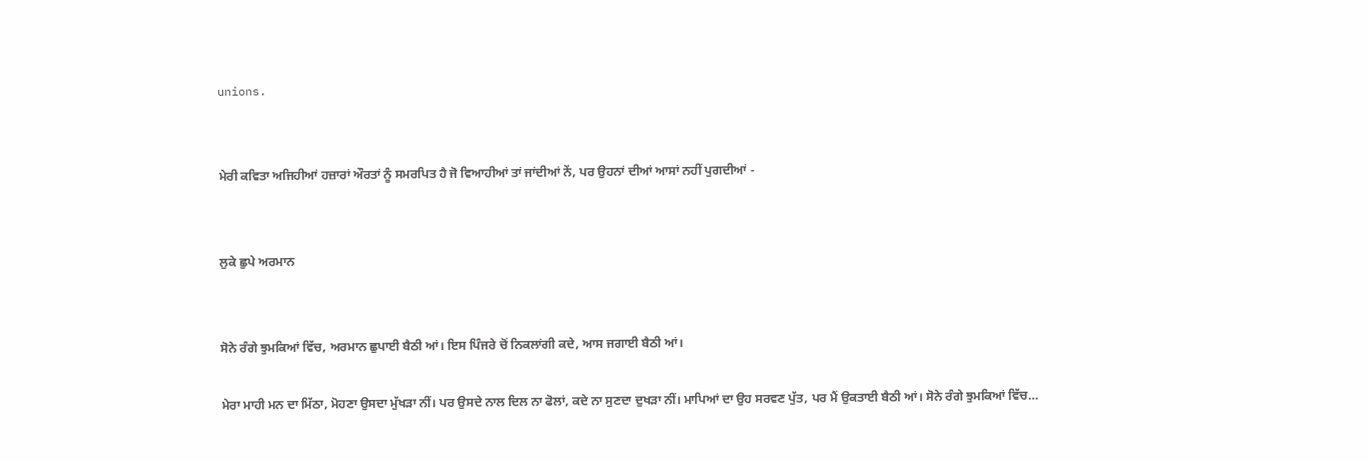unions.


ਮੇਰੀ ਕਵਿਤਾ ਅਜਿਹੀਆਂ ਹਜ਼ਾਰਾਂ ਔਰਤਾਂ ਨੂੰ ਸਮਰਪਿਤ ਹੈ ਜੋ ਵਿਆਹੀਆਂ ਤਾਂ ਜਾਂਦੀਆਂ ਨੇਂ, ਪਰ ਉਹਨਾਂ ਦੀਆਂ ਆਸਾਂ ਨਹੀਂ ਪੁਗਦੀਆਂ -


ਲੁਕੇ ਛੁਪੇ ਅਰਮਾਨ


ਸੋਨੇ ਰੰਗੇ ਝੁਮਕਿਆਂ ਵਿੱਚ, ਅਰਮਾਨ ਛੁਪਾਈ ਬੈਠੀ ਆਂ। ਇਸ ਪਿੰਜਰੇ ਚੋਂ ਨਿਕਲਾਂਗੀ ਕਦੇ, ਆਸ ਜਗਾਈ ਬੈਠੀ ਆਂ।

ਮੇਰਾ ਮਾਹੀ ਮਨ ਦਾ ਮਿੱਠਾ, ਮੋਹਣਾ ਉਸਦਾ ਮੁੱਖੜਾ ਨੀਂ। ਪਰ ਉਸਦੇ ਨਾਲ ਦਿਲ ਨਾ ਫੋਲਾਂ, ਕਦੇ ਨਾ ਸੁਣਦਾ ਦੁਖੜਾ ਨੀਂ। ਮਾਪਿਆਂ ਦਾ ਉਹ ਸਰਵਣ ਪੁੱਤ, ਪਰ ਮੈਂ ਉਕਤਾਈ ਬੈਠੀ ਆਂ। ਸੋਨੇ ਰੰਗੇ ਝੁਮਕਿਆਂ ਵਿੱਚ…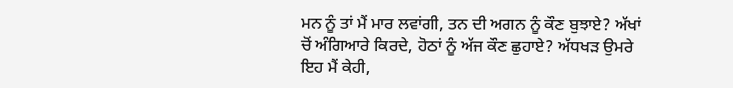ਮਨ ਨੂੰ ਤਾਂ ਮੈਂ ਮਾਰ ਲਵਾਂਗੀ, ਤਨ ਦੀ ਅਗਨ ਨੂੰ ਕੌਣ ਬੁਝਾਏ? ਅੱਖਾਂ ਚੋਂ ਅੰਗਿਆਰੇ ਕਿਰਦੇ, ਹੋਠਾਂ ਨੂੰ ਅੱਜ ਕੌਣ ਛੁਹਾਏ? ਅੱਧਖੜ ਉਮਰੇ ਇਹ ਮੈਂ ਕੇਹੀ,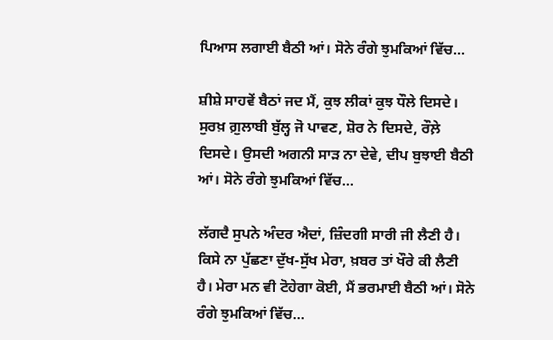ਪਿਆਸ ਲਗਾਈ ਬੈਠੀ ਆਂ। ਸੋਨੇ ਰੰਗੇ ਝੁਮਕਿਆਂ ਵਿੱਚ…

ਸ਼ੀਸ਼ੇ ਸਾਹਵੇਂ ਬੈਠਾਂ ਜਦ ਮੈਂ, ਕੁਝ ਲੀਕਾਂ ਕੁਝ ਧੌਲੇ ਦਿਸਦੇ। ਸੁਰਖ਼ ਗ਼ੁਲਾਬੀ ਬੁੱਲ੍ਹ ਜੋ ਪਾਵਣ, ਸ਼ੋਰ ਨੇ ਦਿਸਦੇ, ਰੌਲ਼ੇ ਦਿਸਦੇ। ਉਸਦੀ ਅਗਨੀ ਸਾੜ ਨਾ ਦੇਵੇ, ਦੀਪ ਬੁਝਾਈ ਬੈਠੀ ਆਂ। ਸੋਨੇ ਰੰਗੇ ਝੁਮਕਿਆਂ ਵਿੱਚ…

ਲੱਗਦੈ ਸੁਪਨੇ ਅੰਦਰ ਐਦਾਂ, ਜ਼ਿੰਦਗੀ ਸਾਰੀ ਜੀ ਲੈਣੀ ਹੈ। ਕਿਸੇ ਨਾ ਪੁੱਛਣਾ ਦੁੱਖ-ਸੁੱਖ ਮੇਰਾ, ਖ਼ਬਰ ਤਾਂ ਖੌਰੇ ਕੀ ਲੈਣੀ ਹੈ। ਮੇਰਾ ਮਨ ਵੀ ਟੋਹੇਗਾ ਕੋਈ, ਮੈਂ ਭਰਮਾਈ ਬੈਠੀ ਆਂ। ਸੋਨੇ ਰੰਗੇ ਝੁਮਕਿਆਂ ਵਿੱਚ…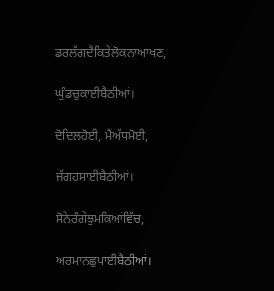ਡਰਲੱਗਦੈਕਿਤੇਲੋਕਨਾਆਖਣ,

ਘੁੰਡਚੁਕਾਈਬੈਠੀਆਂ।

ਦੋਦਿਲਹੋਈ, ਮੈਂਅੱਧਮੋਈ,

ਜੱਗਹਸਾਈਬੈਠੀਆਂ।

ਸੋਨੇਰੰਗੇਝੁਮਕਿਆਂਵਿੱਚ,

ਅਰਮਾਨਛੁਪਾਈਬੈਠੀਆਂ।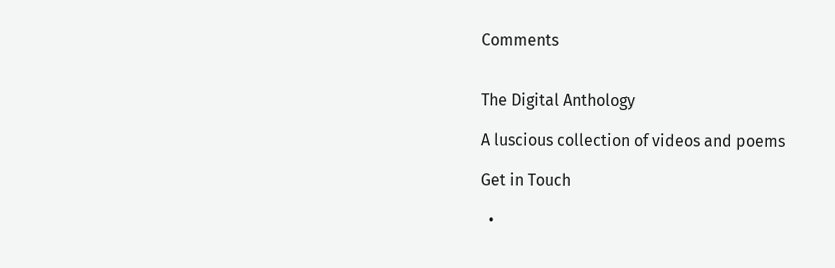Comments


The Digital Anthology

A luscious collection of videos and poems

Get in Touch

  •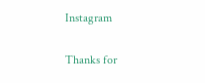Instagram

Thanks for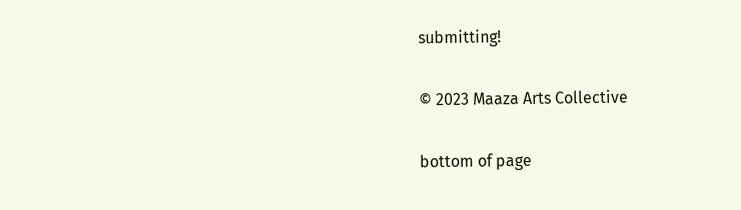submitting!

© 2023 Maaza Arts Collective

bottom of page